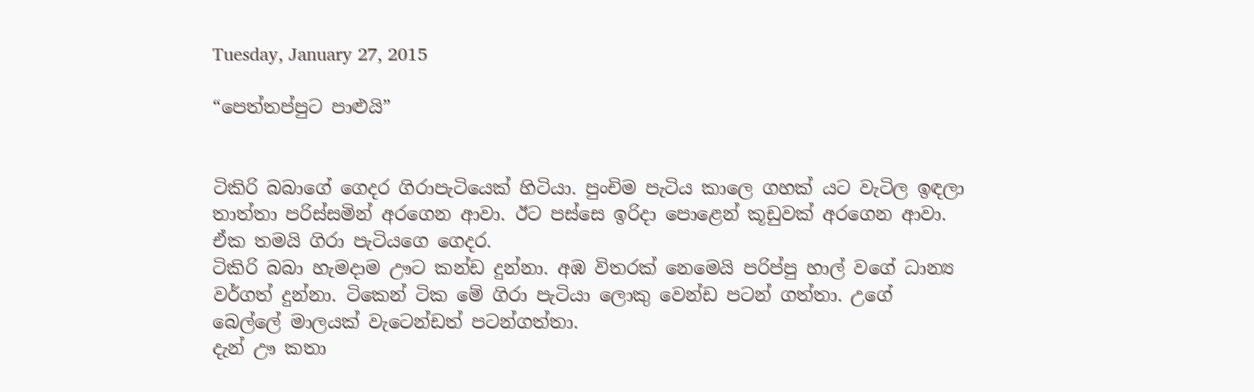Tuesday, January 27, 2015

“පෙත්තප්පුට පාළුයි”


ටිකිරි බබාගේ ගෙදර ගිරාපැටියෙක් හිටියා. පුංචිම පැටිය කාලෙ ගහක් යට වැටිල ඉඳලා තාත්තා පරිස්සමින් අරගෙන ආවා. ඊට පස්සෙ ඉරිදා පොළෙන් කූඩුවක් අරගෙන ආවා. ඒක තමයි ගිරා පැටියගෙ ගෙදර.
ටිකිරි බබා හැමදාම ඌට කන්ඩ දුන්නා. අඹ විතරක් නෙමෙයි පරිප්පු හාල් වගේ ධාන්‍ය වර්ගත් දුන්නා. ටිකෙන් ටික මේ ගිරා පැටියා ලොකු වෙන්ඩ පටන් ගත්තා. උගේ බෙල්ලේ මාලයක් වැටෙන්ඩත් පටන්ගත්තා.
දැන් ඌ කතා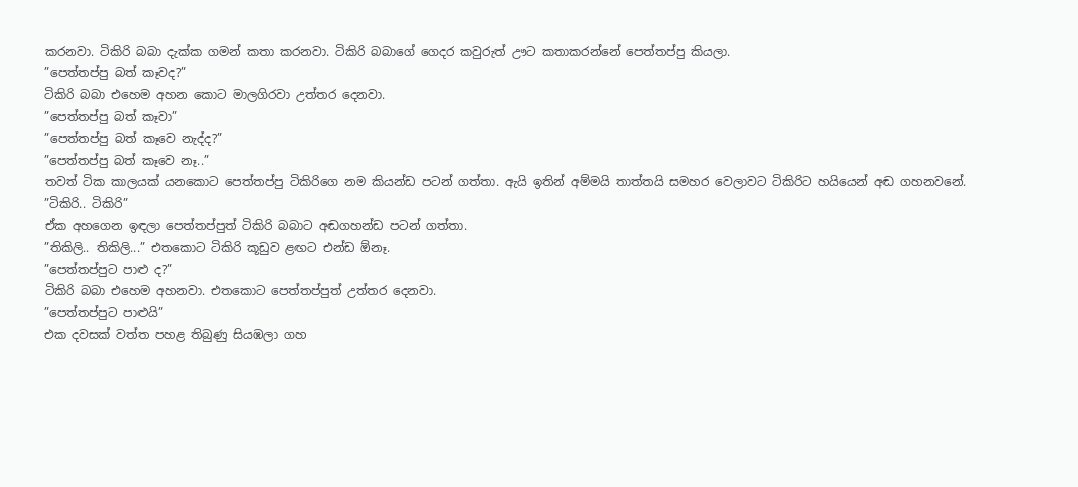කරනවා. ටිකිරි බබා දැක්ක ගමන් කතා කරනවා. ටිකිරි බබාගේ ගෙදර කවුරුත් ඌට කතාකරන්නේ පෙත්තප්පු කියලා.
”පෙත්තප්පු බත් කෑවද?”
ටිකිරි බබා එහෙම අහන කොට මාලගිරවා උත්තර දෙනවා.
”පෙත්තප්පු බත් කෑවා”
”පෙත්තප්පු බත් කෑවෙ නැද්ද?”
”පෙත්තප්පු බත් කෑවෙ නෑ..”
තවත් ටික කාලයක් යනකොට පෙත්තප්පු ටිකිරිගෙ නම කියන්ඩ පටන් ගත්තා. ඇයි ඉතින් අම්මයි තාත්තයි සමහර වෙලාවට ටිකිරිට හයියෙන් අඬ ගහනවනේ.
”ටිකිරි.. ටිකිරි”
ඒක අහගෙන ඉඳලා පෙත්තප්පුත් ටිකිරි බබාට අඬගහන්ඩ පටන් ගත්තා.
”තිකිලි.. තිකිලි...” එතකොට ටිකිරි කූඩුව ළඟට එන්ඩ ඕනෑ.
”පෙත්තප්පුට පාළු ද?”
ටිකිරි බබා එහෙම අහනවා. එතකොට පෙත්තප්පුත් උත්තර දෙනවා.
”පෙත්තප්පුට පාළුයි”
එක දවසක් වත්ත පහළ තිබුණු සියඹලා ගහ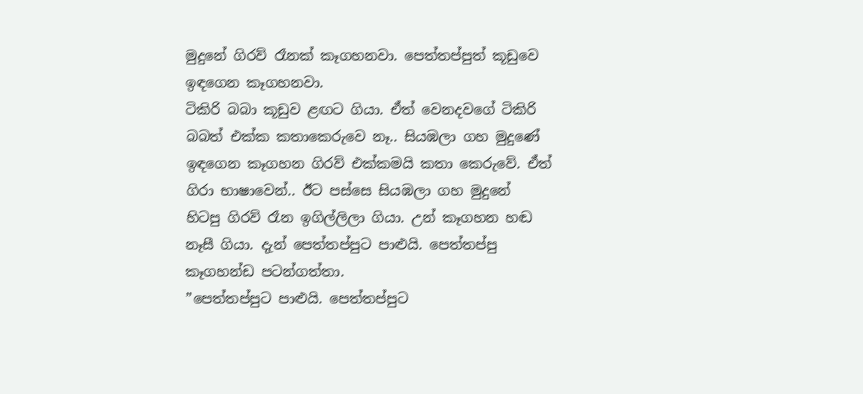මුදුනේ ගිරව් රෑනක් කෑගහනවා. පෙත්තප්පුත් කූඩුවෙ ඉඳගෙන කෑගහනවා.
ටිකිරි බබා කූඩුව ළඟට ගියා. ඒත් වෙනදවගේ ටිකිරි බබත් එක්ක කතාකෙරුවෙ නෑ.. සියඹලා ගහ මුදුණේ ඉඳගෙන කෑගහන ගිරව් එක්කමයි කතා කෙරුවේ. ඒත් ගිරා භාෂාවෙන්.. ඊට පස්සෙ සියඹලා ගහ මුදුනේ හිටපු ගිරව් රෑන ඉගිල්ලිලා ගියා. උන් කෑගහන හඬ නෑසී ගියා. දැන් පෙත්තප්පුට පාළුයි. පෙත්තප්පු කෑගහන්ඩ පටන්ගත්තා.
”පෙත්තප්පුට පාළුයි. පෙත්තප්පුට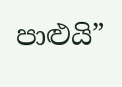පාළුයි”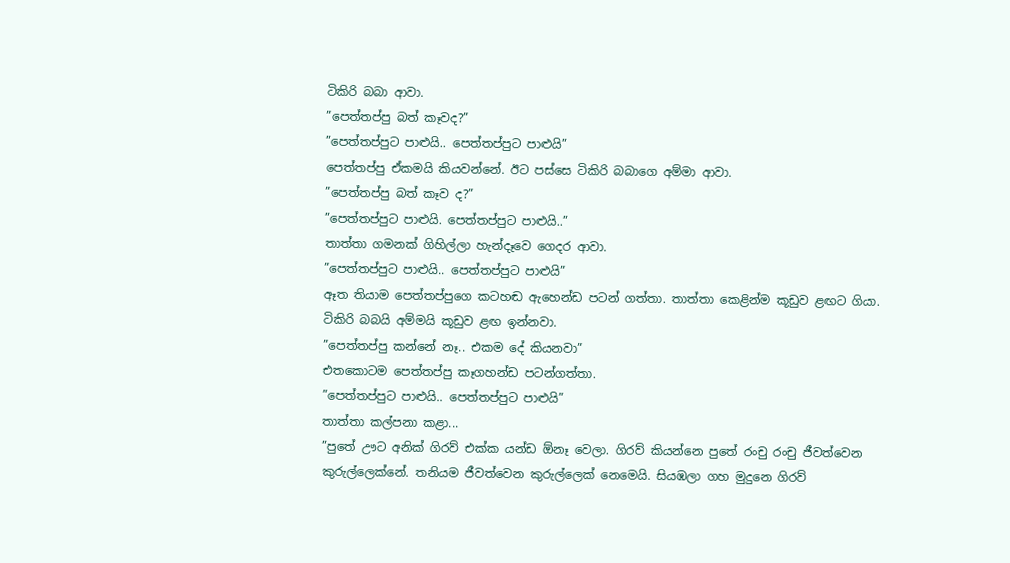ටිකිරි බබා ආවා.
”පෙත්තප්පු බත් කෑවද?”
”පෙත්තප්පුට පාළුයි.. පෙත්තප්පුට පාළුයි”
පෙත්තප්පු ඒකමයි කියවන්නේ. ඊට පස්සෙ ටිකිරි බබාගෙ අම්මා ආවා.
”පෙත්තප්පු බත් කෑව ද?”
”පෙත්තප්පුට පාළුයි. පෙත්තප්පුට පාළුයි..”
තාත්තා ගමනක් ගිහිල්ලා හැන්දෑවෙ ගෙදර ආවා.
”පෙත්තප්පුට පාළුයි.. පෙත්තප්පුට පාළුයි”
ඈත තියාම පෙත්තප්පුගෙ කටහඬ ඇහෙන්ඩ පටන් ගත්තා. තාත්තා කෙළින්ම කූඩුව ළඟට ගියා. ටිකිරි බබයි අම්මයි කූඩුව ළඟ ඉන්නවා.
”පෙත්තප්පු කන්නේ නෑ.. එකම දේ කියනවා”
එතකොටම පෙත්තප්පු කෑගහන්ඩ පටන්ගත්තා.
”පෙත්තප්පුට පාළුයි.. පෙත්තප්පුට පාළුයි”
තාත්තා කල්පනා කළා...
”පුතේ ඌට අනික් ගිරව් එක්ක යන්ඩ ඕනෑ වෙලා. ගිරව් කියන්නෙ පුතේ රංචු රංචු ජීවත්වෙන කුරුල්ලෙක්නේ. තනියම ජීවත්වෙන කුරුල්ලෙක් නෙමෙයි. සියඹලා ගහ මුදුනෙ ගිරව්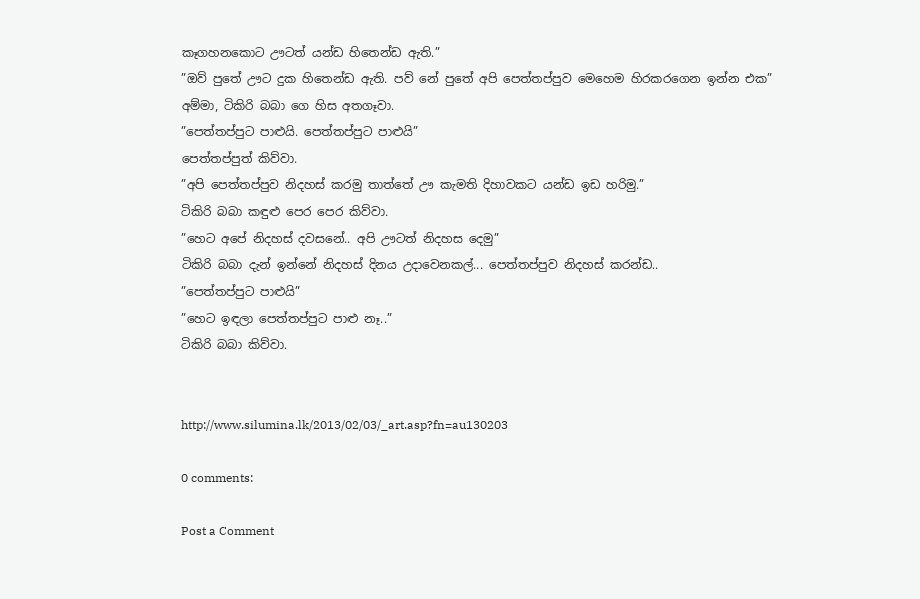කෑගහනකොට ඌටත් යන්ඩ හිතෙන්ඩ ඇති.”
”ඔව් පුතේ ඌට දුක හිතෙන්ඩ ඇති. පව් නේ පුතේ අපි පෙත්තප්පුව මෙහෙම හිරකරගෙන ඉන්න එක”
අම්මා, ටිකිරි බබා ගෙ හිස අතගෑවා.
”පෙත්තප්පුට පාළුයි. පෙත්තප්පුට පාළුයි”
පෙත්තප්පුත් කිව්වා.
”අපි පෙත්තප්පුව නිදහස් කරමු තාත්තේ ඌ කැමති දිහාවකට යන්ඩ ඉඩ හරිමු.”
ටිකිරි බබා කඳුළු පෙර පෙර කිව්වා.
”හෙට අපේ නිදහස් දවසනේ.. අපි ඌටත් නිදහස දෙමු”
ටිකිරි බබා දැන් ඉන්නේ නිදහස් දිනය උදාවෙනකල්... පෙත්තප්පුව නිදහස් කරන්ඩ..
”පෙත්තප්පුට පාළුයි”
”හෙට ඉඳලා පෙත්තප්පුට පාළු නෑ..”
ටිකිරි බබා කිව්වා.


http://www.silumina.lk/2013/02/03/_art.asp?fn=au130203

0 comments:

Post a Comment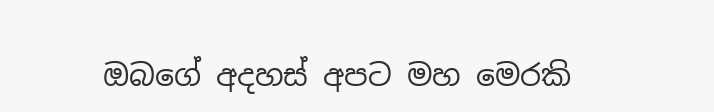ඔබගේ අදහස් අපට මහ මෙරකි